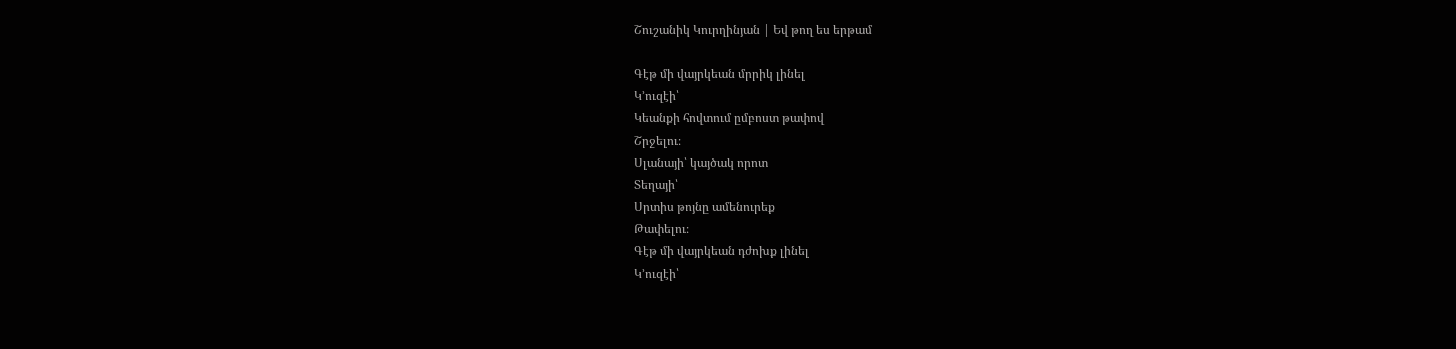Շուշանիկ Կուրղինյան | Եվ թող ես երթամ

Գէթ մի վայրկեան մրրիկ լինել
Կ՚ուզէի՝
Կեանքի հովտում ըմբոստ թափով
Շրջելու։
Սլանայի՝ կայծակ որոտ
Տեղայի՝
Սրտիս թոյնը ամենուրեք
Թափելու։
Գէթ մի վայրկեան դժոխք լինել
Կ՚ուզէի՝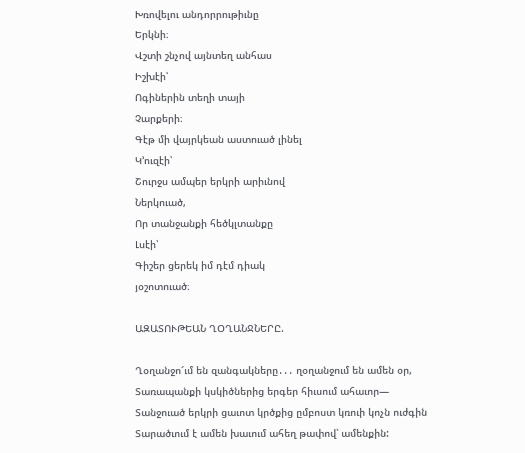Խռովելու անդորրութիւնը
Երկնի։
Վշտի շնչով այնտեղ անհաս
Իշխէի՝
Ոգիներին տեղի տայի
Չարքերի։
Գէթ մի վայրկեան աստուած լինել
Կ՚ուզէի՝
Շուրջս ամպեր երկրի արիւնով
Ներկուած,
Որ տանջանքի հեծկլտանքը
Լսէի՝
Գիշեր ցերեկ իմ դէմ դիակ
յօշոտուած։

ԱԶԱՏՈՒԹԵԱՆ ՂՕՂԱՆՋՆԵՐԸ.

Ղօղանջո՜ւմ են զանգակները․․․ ղօղանջում են ամեն օր,
Տառապանքի կսկիծներից երգեր հիւսում ահաւոր—
Տանջուած երկրի ցաւոտ կրծքից ըմբոստ կռուի կոչն ուժգին
Տարածւում է ամեն խաւում ահեղ թափով՝ ամենքին: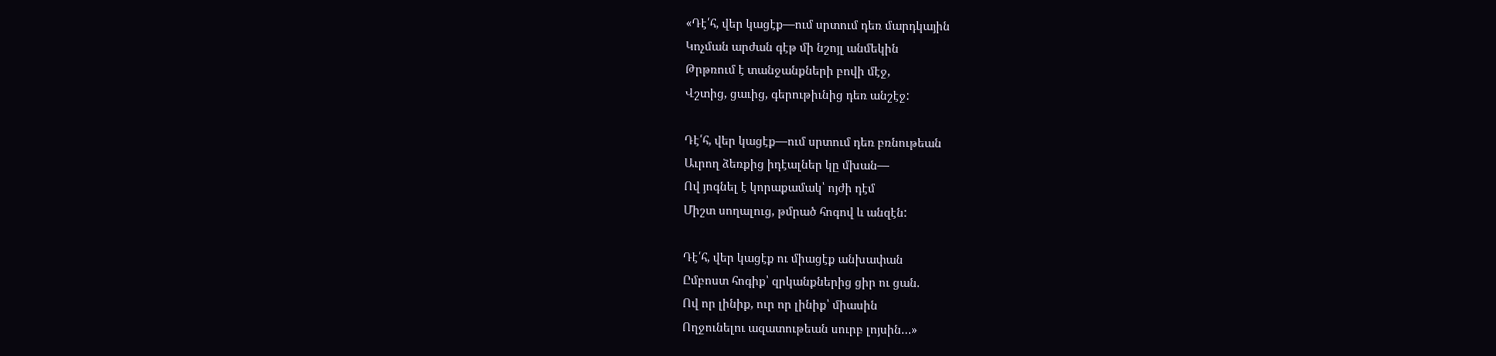«Դէ՛հ, վեր կացէք—ում սրտում դեռ մարդկային
Կոչման արժան գէթ մի նշոյլ անմեկին
Թրթռում է տանջանքների բովի մէջ,
Վշտից, ցաւից, գերութիւնից դեռ անշէջ:

Դէ՛հ, վեր կացէք—ում սրտում դեռ բռնութեան
Աւրող ձեռքից իդէալներ կը մխան—
Ով յոգնել է կորաքամակ՝ ոյժի դէմ
Միշտ սողալուց, թմրած հոգով և անզէն:

Դէ՛հ, վեր կացէք ու միացէք անխափան
Ըմբոստ հոգիք՝ զրկանքներից ցիր ու ցան.
Ով որ լինիք, ուր որ լինիք՝ միասին
Ողջունելու ազատութեան սուրբ լոյսին…»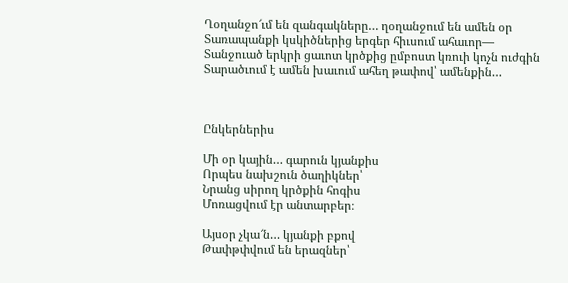Ղօղանջո՜ւմ են զանգակները… ղօղանջում են ամեն օր
Տառապանքի կսկիծներից երգեր հիւսում ահաւոր—
Տանջուած երկրի ցաւոտ կրծքից ըմբոստ կռուի կոչն ուժգին
Տարածւում է ամեն խաւում ահեղ թափով՝ ամենքին…



Ընկերներիս

Մի օր կային… գարուն կյանքիս
Որպես նախշուն ծաղիկներ՝
Նրանց սիրող կրծքին հոգիս
Մոռացվում էր անտարբեր։

Այսօր չկա՜ն… կյանքի բքով
Թափթփվում են երազներ՝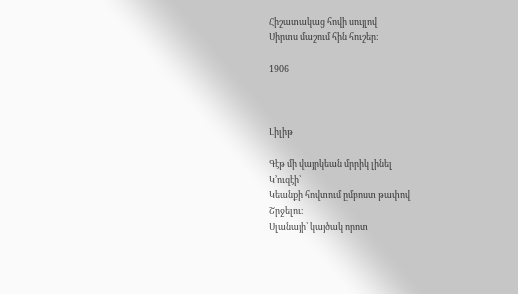Հիշատակաց հովի սույլով
Սիրտս մաշում հին հուշեր։

1906



Լիլիթ

Գէթ մի վայրկեան մրրիկ լինել
Կ՚ուզէի՝
Կեանքի հովտում ըմբոստ թափով
Շրջելու։
Սլանայի՝ կայծակ որոտ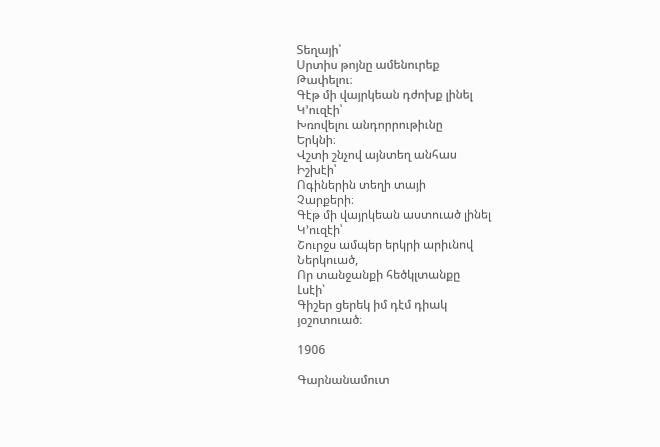Տեղայի՝
Սրտիս թոյնը ամենուրեք
Թափելու։
Գէթ մի վայրկեան դժոխք լինել
Կ՚ուզէի՝
Խռովելու անդորրութիւնը
Երկնի։
Վշտի շնչով այնտեղ անհաս
Իշխէի՝
Ոգիներին տեղի տայի
Չարքերի։
Գէթ մի վայրկեան աստուած լինել
Կ՚ուզէի՝
Շուրջս ամպեր երկրի արիւնով
Ներկուած,
Որ տանջանքի հեծկլտանքը
Լսէի՝
Գիշեր ցերեկ իմ դէմ դիակ
յօշոտուած։

1906

Գարնանամուտ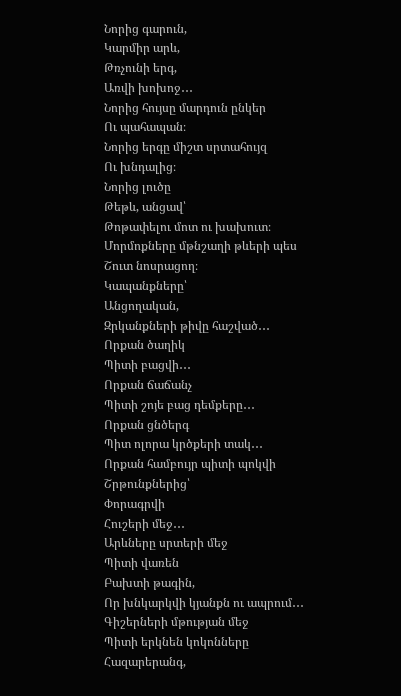Նորից գարուն,
Կարմիր արև,
Թռչունի երգ,
Առվի խոխոջ․․․
Նորից հույսը մարդուն ընկեր
Ու պահապան։
Նորից երգը միշտ սրտահույզ
Ու խնդալից։
Նորից լուծը
Թեթև, անցավ՝
Թոթափելու մոտ ու խախուտ։
Մորմոքները մթնշաղի թևերի պես
Շուտ նոսրացող։
Կապանքները՝
Անցողական,
Զրկանքների թիվը հաշված․․․
Որքան ծաղիկ
Պիտի բացվի․․․
Որքան ճաճանչ
Պիտի շոյե բաց դեմքերը․․․
Որքան ցնծերգ
Պիտ ոլորա կրծքերի տակ․․․
Որքան համբույր պիտի պոկվի
Շրթունքներից՝
Փորագրվի
Հուշերի մեջ․․․
Արևները սրտերի մեջ
Պիտի վառեն
Բախտի թագին,
Որ խնկարկվի կյանքն ու ապրում․․․
Գիշերների մթության մեջ
Պիտի երկնեն կոկոնները
Հազարերանգ,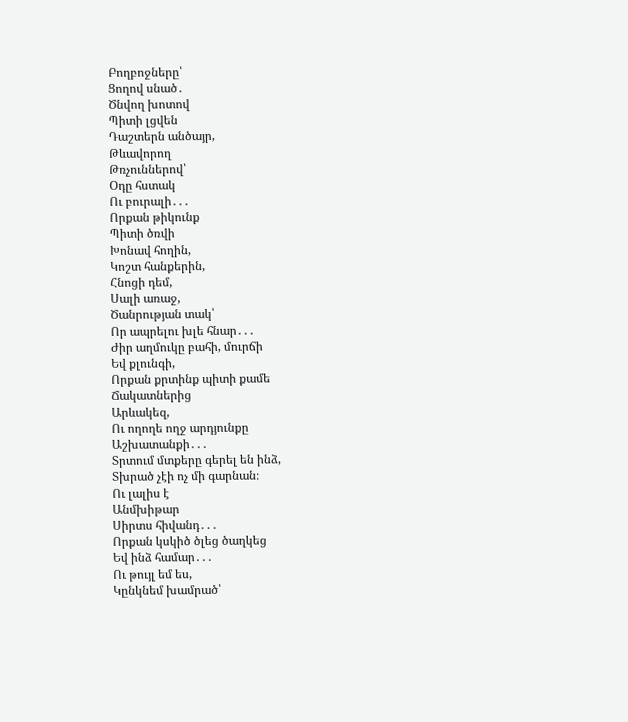Բողբոջները՝
Ցողով սնած․
Ծնվող խոտով
Պիտի լցվեն
Դաշտերն անծայր,
Թևավորող
Թռչուններով՝
Օդը հստակ
Ու բուրալի․․․
Որքան թիկունք
Պիտի ծռվի
Խոնավ հողին,
Կոշտ հանքերին,
Հնոցի դեմ,
Սալի առաջ,
Ծանրության տակ՝
Որ ապրելու խլե հնար․․․
Ժիր աղմուկը բահի, մուրճի
Եվ քլունգի,
Որքան քրտինք պիտի քամե
Ճակատներից
Արևակեզ,
Ու ողողե ողջ արդյունքը
Աշխատանքի․․․
Տրտում մտքերը գերել են ինձ,
Տխրած չէի ոչ մի գարնան։
Ու լալիս է
Անմխիթար
Սիրտս հիվանդ․․․
Որքան կսկիծ ծլեց ծաղկեց
Եվ ինձ համար․․․
Ու թույլ եմ ես,
Կընկնեմ խամրած՝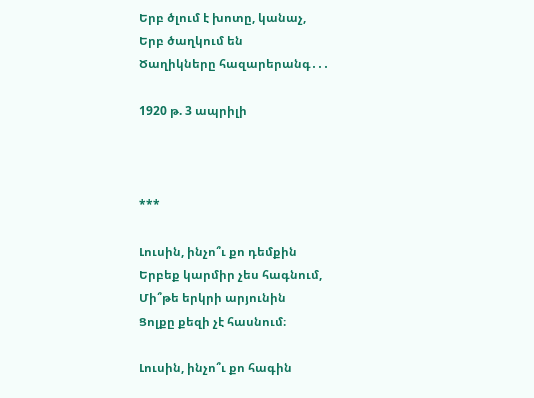Երբ ծլում է խոտը, կանաչ,
Երբ ծաղկում են
Ծաղիկները հազարերանգ․․․

1920 թ. 3 ապրիլի



***

Լուսին, ինչո՞ւ քո դեմքին
Երբեք կարմիր չես հագնում,
Մի՞թե երկրի արյունին
Ցոլքը քեզի չէ հասնում։

Լուսին, ինչո՞ւ քո հագին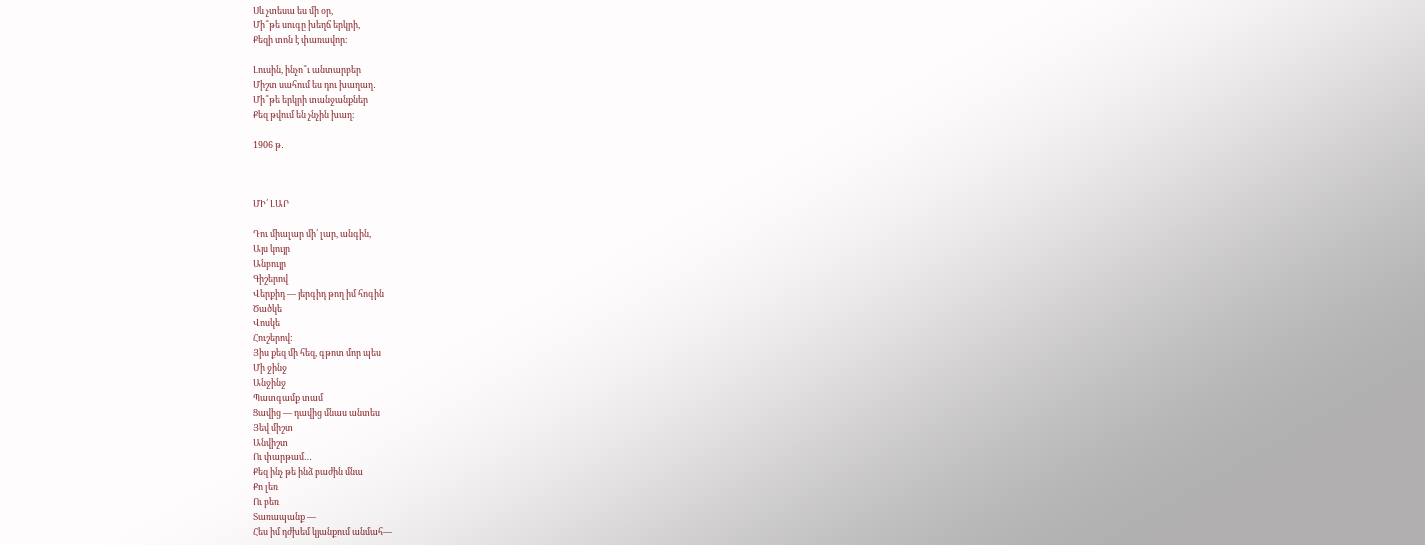Սև չտեսա ես մի օր,
Մի՞թե սուգը խեղճ երկրի,
Քեզի տոն է փառավոր։

Լուսին, ինչո՞ւ անտարբեր
Միշտ սահում ես դու խաղաղ․
Մի՞թե երկրի տանջանքներ
Քեզ թվում են չնչին խաղ։

1906 թ․



ՄԻ՛ ԼԱՐ

Դու միալար մի՛ լար, անգին,
Այս կույր
Անբույր
Գիշերով
Վերքիդ — յերգիդ թող իմ հոգին
Ծածկե
Վոսկե
Հուշերով:
Յիս քեզ մի հեզ, գթոտ մոր պես
Մի ջինջ
Անջինջ
Պատգամք տամ
Ցավից — դավից մնաս անտես
Յեվ միշտ
Անվիշտ
Ու փարթամ…
Քեզ ինչ թե ինձ բաժին մնա
Քո լեռ
Ու բեռ
Տառապանք —
Հես իմ դժխեմ կյանքում անմահ—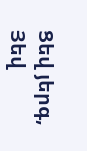Ցեվ յերգ,
Յեվ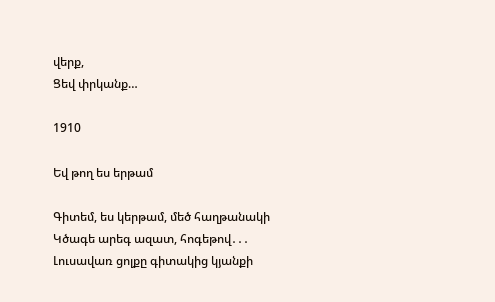վերք,
Ցեվ փրկանք…

1910

Եվ թող ես երթամ

Գիտեմ, ես կերթամ, մեծ հաղթանակի
Կծագե արեգ ազատ, հոգեթով․․․
Լուսավառ ցոլքը գիտակից կյանքի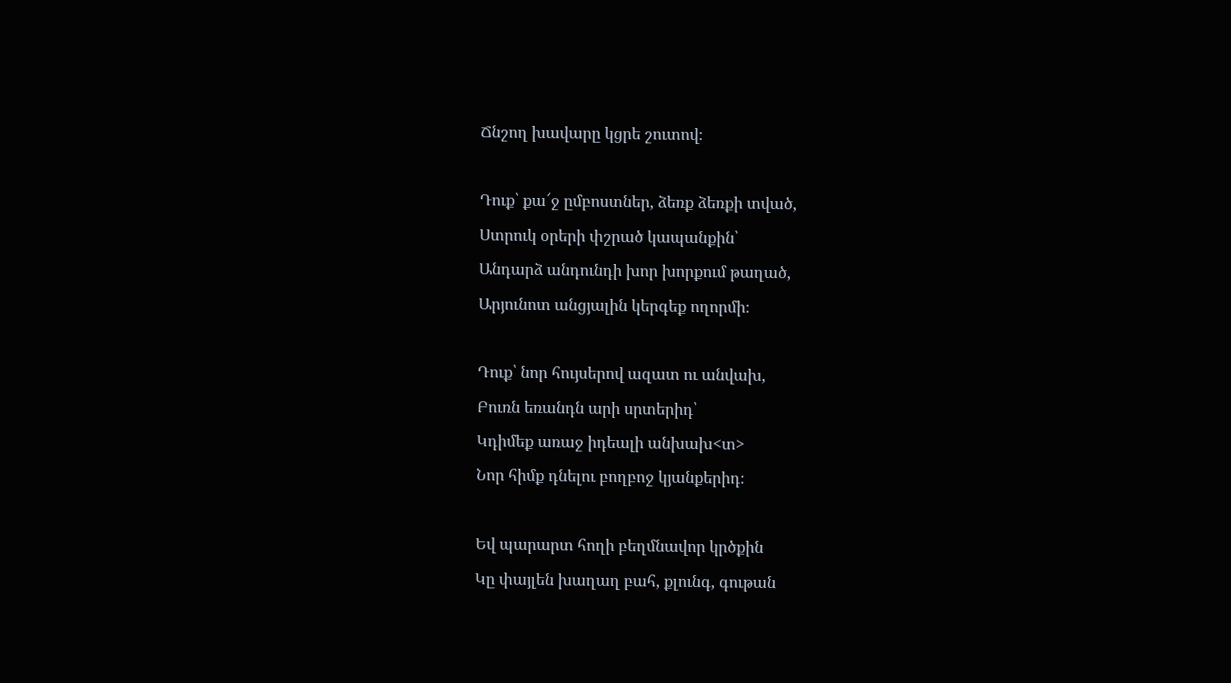Ճնշող խավարը կցրե շուտով։

Դուք՝ քա՜ջ ըմբոստներ, ձեռք ձեռքի տված,
Ստրուկ օրերի փշրած կապանքին՝
Անդարձ անդունդի խոր խորքում թաղած,
Արյունոտ անցյալին կերգեք ողորմի։

Դուք՝ նոր հույսերով ազատ ու անվախ,
Բուռն եռանդն արի սրտերիդ՝
Կդիմեք առաջ իդեալի անխախ<տ>
Նոր հիմք դնելու բողբոջ կյանքերիդ։

Եվ պարարտ հողի բեղմնավոր կրծքին
Կը փայլեն խաղաղ բահ, քլունգ, գութան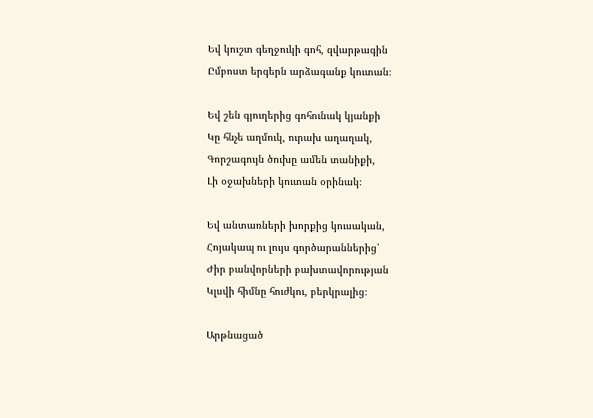Եվ կուշտ գեղջուկի գոհ, զվարթագին
Ըմբոստ երգերն արձագանք կուտան։

Եվ շեն գյուղերից գոհունակ կյանքի
Կը հնչե աղմուկ, ուրախ աղաղակ,
Գորշագույն ծուխը ամեն տանիքի,
Լի օջախների կուտան օրինակ։

Եվ անտառների խորքից կուսական,
Հոյակապ ու լույս գործարաններից՝
Ժիր բանվորների բախտավորության
Կլսվի հիմնը հուժկու, բերկրալից։

Արթնացած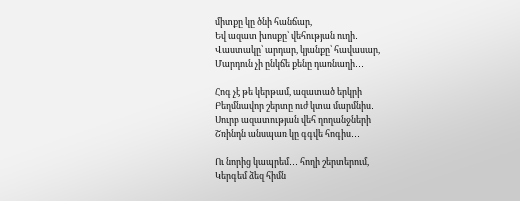միտքը կը ծնի հանճար,
Եվ ազատ խոսքը՝ վեհության ուղի․
Վաստակը՝ արդար, կյանքը՝ հավասար,
Մարդուն չի ընկճե քենը դառնաղի․․․

Հոգ չէ թե կերթամ, ազատած երկրի
Բեղմնավոր շերտը ուժ կտա մարմնիս․
Սուրբ ազատության վեհ ղողանջների
Շռինդն անսպառ կը գգվե հոգիս․․․

Ու նորից կապրեմ․․․ հողի շերտերում,
Կերգեմ ձեզ հիմն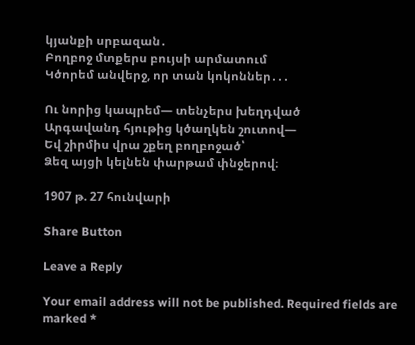կյանքի սրբազան․
Բողբոջ մտքերս բույսի արմատում
Կծորեմ անվերջ, որ տան կոկոններ․․․

Ու նորից կապրեմ— տենչերս խեղդված
Արգավանդ հյութից կծաղկեն շուտով—
Եվ շիրմիս վրա շքեղ բողբոջած՝
Ձեզ այցի կելնեն փարթամ փնջերով։

1907 թ. 27 հունվարի

Share Button

Leave a Reply

Your email address will not be published. Required fields are marked *